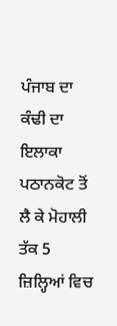ਪੰਜਾਬ ਦਾ ਕੰਢੀ ਦਾ ਇਲਾਕਾ ਪਠਾਨਕੋਟ ਤੋਂ ਲੈ ਕੇ ਮੋਹਾਲੀ ਤੱਕ 5 ਜ਼ਿਲ੍ਹਿਆਂ ਵਿਚ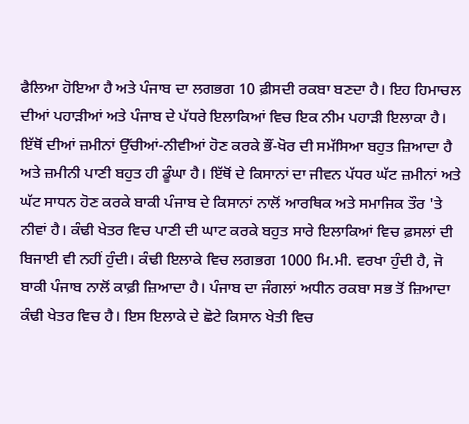ਫੈਲਿਆ ਹੋਇਆ ਹੈ ਅਤੇ ਪੰਜਾਬ ਦਾ ਲਗਭਗ 10 ਫ਼ੀਸਦੀ ਰਕਬਾ ਬਣਦਾ ਹੈ। ਇਹ ਹਿਮਾਚਲ ਦੀਆਂ ਪਹਾੜੀਆਂ ਅਤੇ ਪੰਜਾਬ ਦੇ ਪੱਧਰੇ ਇਲਾਕਿਆਂ ਵਿਚ ਇਕ ਨੀਮ ਪਹਾੜੀ ਇਲਾਕਾ ਹੈ। ਇੱਥੋਂ ਦੀਆਂ ਜ਼ਮੀਨਾਂ ਉੱਚੀਆਂ-ਨੀਵੀਆਂ ਹੋਣ ਕਰਕੇ ਭੌਂ-ਖੋਰ ਦੀ ਸਮੱਸਿਆ ਬਹੁਤ ਜ਼ਿਆਦਾ ਹੈ ਅਤੇ ਜ਼ਮੀਨੀ ਪਾਣੀ ਬਹੁਤ ਹੀ ਡੂੰਘਾ ਹੈ। ਇੱਥੋਂ ਦੇ ਕਿਸਾਨਾਂ ਦਾ ਜੀਵਨ ਪੱਧਰ ਘੱਟ ਜ਼ਮੀਨਾਂ ਅਤੇ ਘੱਟ ਸਾਧਨ ਹੋਣ ਕਰਕੇ ਬਾਕੀ ਪੰਜਾਬ ਦੇ ਕਿਸਾਨਾਂ ਨਾਲੋਂ ਆਰਥਿਕ ਅਤੇ ਸਮਾਜਿਕ ਤੌਰ 'ਤੇ ਨੀਵਾਂ ਹੈ। ਕੰਢੀ ਖੇਤਰ ਵਿਚ ਪਾਣੀ ਦੀ ਘਾਟ ਕਰਕੇ ਬਹੁਤ ਸਾਰੇ ਇਲਾਕਿਆਂ ਵਿਚ ਫ਼ਸਲਾਂ ਦੀ ਬਿਜਾਈ ਵੀ ਨਹੀਂ ਹੁੰਦੀ। ਕੰਢੀ ਇਲਾਕੇ ਵਿਚ ਲਗਭਗ 1000 ਮਿ.ਮੀ. ਵਰਖਾ ਹੁੰਦੀ ਹੈ, ਜੋ ਬਾਕੀ ਪੰਜਾਬ ਨਾਲੋਂ ਕਾਫ਼ੀ ਜ਼ਿਆਦਾ ਹੈ। ਪੰਜਾਬ ਦਾ ਜੰਗਲਾਂ ਅਧੀਨ ਰਕਬਾ ਸਭ ਤੋਂ ਜ਼ਿਆਦਾ ਕੰਢੀ ਖੇਤਰ ਵਿਚ ਹੈ। ਇਸ ਇਲਾਕੇ ਦੇ ਛੋਟੇ ਕਿਸਾਨ ਖੇਤੀ ਵਿਚ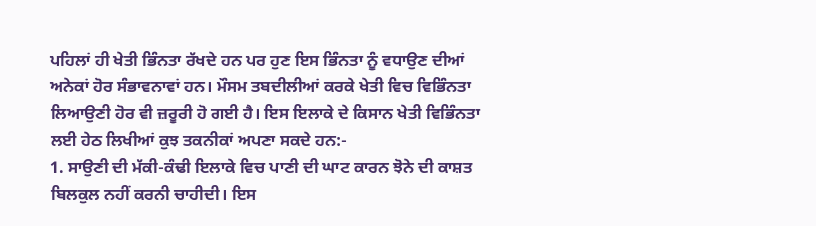ਪਹਿਲਾਂ ਹੀ ਖੇਤੀ ਭਿੰਨਤਾ ਰੱਖਦੇ ਹਨ ਪਰ ਹੁਣ ਇਸ ਭਿੰਨਤਾ ਨੂੰ ਵਧਾਉਣ ਦੀਆਂ ਅਨੇਕਾਂ ਹੋਰ ਸੰਭਾਵਨਾਵਾਂ ਹਨ। ਮੌਸਮ ਤਬਦੀਲੀਆਂ ਕਰਕੇ ਖੇਤੀ ਵਿਚ ਵਿਭਿੰਨਤਾ ਲਿਆਉਣੀ ਹੋਰ ਵੀ ਜ਼ਰੂਰੀ ਹੋ ਗਈ ਹੈ। ਇਸ ਇਲਾਕੇ ਦੇ ਕਿਸਾਨ ਖੇਤੀ ਵਿਭਿੰਨਤਾ ਲਈ ਹੇਠ ਲਿਖੀਆਂ ਕੁਝ ਤਕਨੀਕਾਂ ਅਪਣਾ ਸਕਦੇ ਹਨ:-
1. ਸਾਉਣੀ ਦੀ ਮੱਕੀ-ਕੰਢੀ ਇਲਾਕੇ ਵਿਚ ਪਾਣੀ ਦੀ ਘਾਟ ਕਾਰਨ ਝੋਨੇ ਦੀ ਕਾਸ਼ਤ ਬਿਲਕੁਲ ਨਹੀਂ ਕਰਨੀ ਚਾਹੀਦੀ। ਇਸ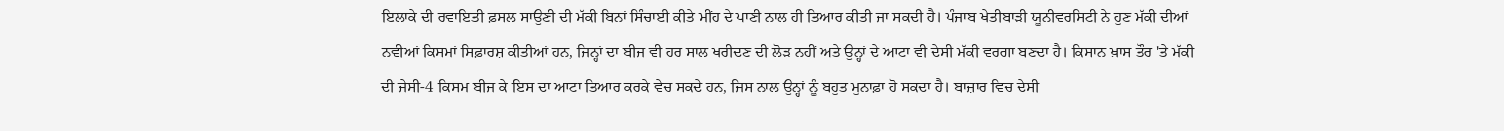ਇਲਾਕੇ ਦੀ ਰਵਾਇਤੀ ਫ਼ਸਲ ਸਾਉਣੀ ਦੀ ਮੱਕੀ ਬਿਨਾਂ ਸਿੰਚਾਈ ਕੀਤੇ ਮੀਂਹ ਦੇ ਪਾਣੀ ਨਾਲ ਹੀ ਤਿਆਰ ਕੀਤੀ ਜਾ ਸਕਦੀ ਹੈ। ਪੰਜਾਬ ਖੇਤੀਬਾੜੀ ਯੂਨੀਵਰਸਿਟੀ ਨੇ ਹੁਣ ਮੱਕੀ ਦੀਆਂ ਨਵੀਆਂ ਕਿਸਮਾਂ ਸਿਫ਼ਾਰਸ਼ ਕੀਤੀਆਂ ਹਨ, ਜਿਨ੍ਹਾਂ ਦਾ ਬੀਜ ਵੀ ਹਰ ਸਾਲ ਖਰੀਦਣ ਦੀ ਲੋੜ ਨਹੀਂ ਅਤੇ ਉਨ੍ਹਾਂ ਦੇ ਆਟਾ ਵੀ ਦੇਸੀ ਮੱਕੀ ਵਰਗਾ ਬਣਦਾ ਹੈ। ਕਿਸਾਨ ਖ਼ਾਸ ਤੌਰ 'ਤੇ ਮੱਕੀ ਦੀ ਜੇਸੀ-4 ਕਿਸਮ ਬੀਜ ਕੇ ਇਸ ਦਾ ਆਟਾ ਤਿਆਰ ਕਰਕੇ ਵੇਚ ਸਕਦੇ ਹਨ, ਜਿਸ ਨਾਲ ਉਨ੍ਹਾਂ ਨੂੰ ਬਹੁਤ ਮੁਨਾਫ਼ਾ ਹੋ ਸਕਦਾ ਹੈ। ਬਾਜ਼ਾਰ ਵਿਚ ਦੇਸੀ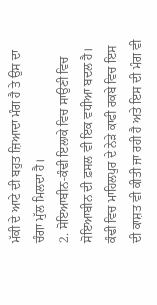ਮੱਕੀ ਦੇ ਆਟੇ ਦੀ ਬਹੁਤ ਜ਼ਿਆਦਾ ਮੰਗ ਹੈ ਤੇ ਉਸ ਦਾ ਚੰਗਾ ਮੁੱਲ ਮਿਲਦਾ ਹੈ।
2. ਸੋਇਆਬੀਨ-ਕੰਢੀ ਇਲਾਕੇ ਵਿਚ ਸਾਉਣੀ ਵਿਚ ਸੋਇਆਬੀਨ ਦੀ ਫ਼ਸਲ ਵੀ ਇਕ ਵਧੀਆ ਬਦਲ ਹੈ। ਕੰਢੀ ਵਿਚ ਮਾਹਿਲਪੁਰ ਦੇ ਨੇੜੇ ਕਾਫੀ ਰਕਬੇ ਵਿਚ ਇਸ ਦੀ ਕਾਸ਼ਤ ਵੀ ਕੀਤੀ ਜਾ ਰਹੀ ਹੈ ਅਤੇ ਇਸ ਦੀ ਮੰਗ ਵੀ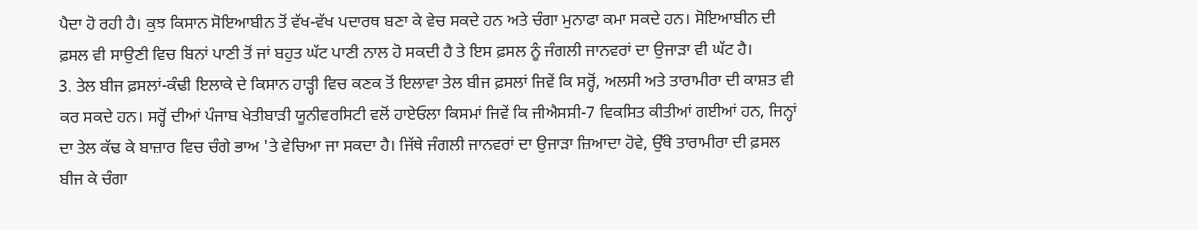ਪੈਦਾ ਹੋ ਰਹੀ ਹੈ। ਕੁਝ ਕਿਸਾਨ ਸੋਇਆਬੀਨ ਤੋਂ ਵੱਖ-ਵੱਖ ਪਦਾਰਥ ਬਣਾ ਕੇ ਵੇਚ ਸਕਦੇ ਹਨ ਅਤੇ ਚੰਗਾ ਮੁਨਾਫਾ ਕਮਾ ਸਕਦੇ ਹਨ। ਸੋਇਆਬੀਨ ਦੀ ਫ਼ਸਲ ਵੀ ਸਾਉਣੀ ਵਿਚ ਬਿਨਾਂ ਪਾਣੀ ਤੋਂ ਜਾਂ ਬਹੁਤ ਘੱਟ ਪਾਣੀ ਨਾਲ ਹੋ ਸਕਦੀ ਹੈ ਤੇ ਇਸ ਫ਼ਸਲ ਨੂੰ ਜੰਗਲੀ ਜਾਨਵਰਾਂ ਦਾ ਉਜਾੜਾ ਵੀ ਘੱਟ ਹੈ।
3. ਤੇਲ ਬੀਜ ਫ਼ਸਲਾਂ-ਕੰਢੀ ਇਲਾਕੇ ਦੇ ਕਿਸਾਨ ਹਾੜ੍ਹੀ ਵਿਚ ਕਣਕ ਤੋਂ ਇਲਾਵਾ ਤੇਲ ਬੀਜ ਫ਼ਸਲਾਂ ਜਿਵੇਂ ਕਿ ਸਰ੍ਹੋਂ, ਅਲਸੀ ਅਤੇ ਤਾਰਾਮੀਰਾ ਦੀ ਕਾਸ਼ਤ ਵੀ ਕਰ ਸਕਦੇ ਹਨ। ਸਰ੍ਹੋਂ ਦੀਆਂ ਪੰਜਾਬ ਖੇਤੀਬਾੜੀ ਯੂਨੀਵਰਸਿਟੀ ਵਲੋਂ ਹਾਏਓਲਾ ਕਿਸਮਾਂ ਜਿਵੇਂ ਕਿ ਜੀਐਸਸੀ-7 ਵਿਕਸਿਤ ਕੀਤੀਆਂ ਗਈਆਂ ਹਨ, ਜਿਨ੍ਹਾਂ ਦਾ ਤੇਲ ਕੱਢ ਕੇ ਬਾਜ਼ਾਰ ਵਿਚ ਚੰਗੇ ਭਾਅ 'ਤੇ ਵੇਚਿਆ ਜਾ ਸਕਦਾ ਹੈ। ਜਿੱਥੇ ਜੰਗਲੀ ਜਾਨਵਰਾਂ ਦਾ ਉਜਾੜਾ ਜ਼ਿਆਦਾ ਹੋਵੇ, ਉੱਥੇ ਤਾਰਾਮੀਰਾ ਦੀ ਫ਼ਸਲ ਬੀਜ ਕੇ ਚੰਗਾ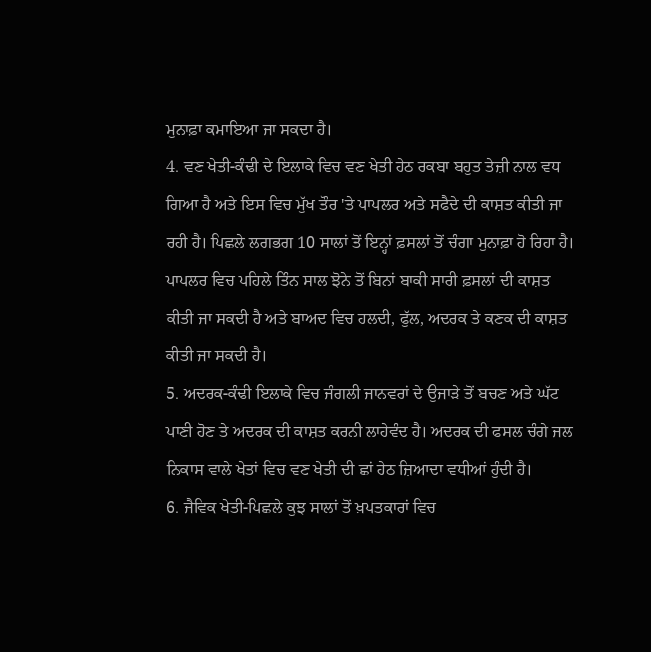ਮੁਨਾਫ਼ਾ ਕਮਾਇਆ ਜਾ ਸਕਦਾ ਹੈ।
4. ਵਣ ਖੇਤੀ-ਕੰਢੀ ਦੇ ਇਲਾਕੇ ਵਿਚ ਵਣ ਖੇਤੀ ਹੇਠ ਰਕਬਾ ਬਹੁਤ ਤੇਜ਼ੀ ਨਾਲ ਵਧ ਗਿਆ ਹੈ ਅਤੇ ਇਸ ਵਿਚ ਮੁੱਖ ਤੌਰ 'ਤੇ ਪਾਪਲਰ ਅਤੇ ਸਫੈਦੇ ਦੀ ਕਾਸ਼ਤ ਕੀਤੀ ਜਾ ਰਹੀ ਹੈ। ਪਿਛਲੇ ਲਗਭਗ 10 ਸਾਲਾਂ ਤੋਂ ਇਨ੍ਹਾਂ ਫ਼ਸਲਾਂ ਤੋਂ ਚੰਗਾ ਮੁਨਾਫ਼ਾ ਹੋ ਰਿਹਾ ਹੈ। ਪਾਪਲਰ ਵਿਚ ਪਹਿਲੇ ਤਿੰਨ ਸਾਲ ਝੋਨੇ ਤੋਂ ਬਿਨਾਂ ਬਾਕੀ ਸਾਰੀ ਫ਼ਸਲਾਂ ਦੀ ਕਾਸ਼ਤ ਕੀਤੀ ਜਾ ਸਕਦੀ ਹੈ ਅਤੇ ਬਾਅਦ ਵਿਚ ਹਲਦੀ, ਫੁੱਲ, ਅਦਰਕ ਤੇ ਕਣਕ ਦੀ ਕਾਸ਼ਤ ਕੀਤੀ ਜਾ ਸਕਦੀ ਹੈ।
5. ਅਦਰਕ-ਕੰਢੀ ਇਲਾਕੇ ਵਿਚ ਜੰਗਲੀ ਜਾਨਵਰਾਂ ਦੇ ਉਜਾੜੇ ਤੋਂ ਬਚਣ ਅਤੇ ਘੱਟ ਪਾਣੀ ਹੋਣ ਤੇ ਅਦਰਕ ਦੀ ਕਾਸ਼ਤ ਕਰਨੀ ਲਾਹੇਵੰਦ ਹੈ। ਅਦਰਕ ਦੀ ਫਸਲ ਚੰਗੇ ਜਲ ਨਿਕਾਸ ਵਾਲੇ ਖੇਤਾਂ ਵਿਚ ਵਣ ਖੇਤੀ ਦੀ ਛਾਂ ਹੇਠ ਜ਼ਿਆਦਾ ਵਧੀਆਂ ਹੁੰਦੀ ਹੈ।
6. ਜੈਵਿਕ ਖੇਤੀ-ਪਿਛਲੇ ਕੁਝ ਸਾਲਾਂ ਤੋਂ ਖ਼ਪਤਕਾਰਾਂ ਵਿਚ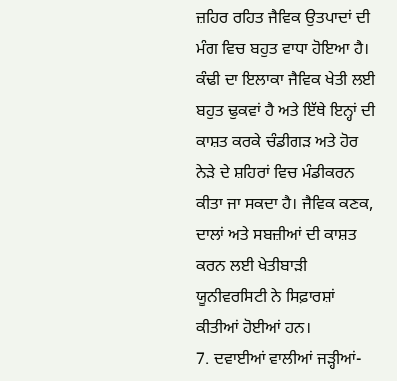ਜ਼ਹਿਰ ਰਹਿਤ ਜੈਵਿਕ ਉਤਪਾਦਾਂ ਦੀ ਮੰਗ ਵਿਚ ਬਹੁਤ ਵਾਧਾ ਹੋਇਆ ਹੈ। ਕੰਢੀ ਦਾ ਇਲਾਕਾ ਜੈਵਿਕ ਖੇਤੀ ਲਈ ਬਹੁਤ ਢੁਕਵਾਂ ਹੈ ਅਤੇ ਇੱਥੇ ਇਨ੍ਹਾਂ ਦੀ ਕਾਸ਼ਤ ਕਰਕੇ ਚੰਡੀਗੜ ਅਤੇ ਹੋਰ ਨੇੜੇ ਦੇ ਸ਼ਹਿਰਾਂ ਵਿਚ ਮੰਡੀਕਰਨ ਕੀਤਾ ਜਾ ਸਕਦਾ ਹੈ। ਜੈਵਿਕ ਕਣਕ, ਦਾਲਾਂ ਅਤੇ ਸਬਜ਼ੀਆਂ ਦੀ ਕਾਸ਼ਤ ਕਰਨ ਲਈ ਖੇਤੀਬਾੜੀ ਯੂਨੀਵਰਸਿਟੀ ਨੇ ਸਿਫ਼ਾਰਸ਼ਾਂ ਕੀਤੀਆਂ ਹੋਈਆਂ ਹਨ।
7. ਦਵਾਈਆਂ ਵਾਲੀਆਂ ਜੜ੍ਹੀਆਂ-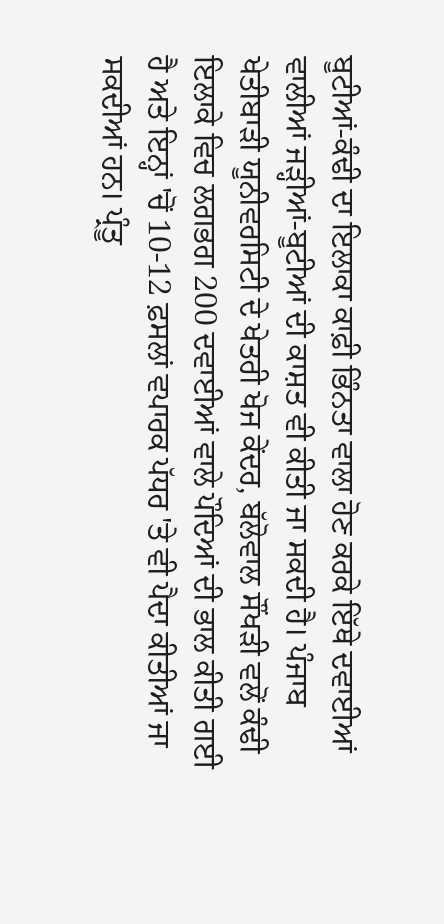ਬੂਟੀਆਂ-ਕੰਢੀ ਦਾ ਇਲਾਕਾ ਕਾਫ਼ੀ ਭਿੰਨਤਾ ਵਾਲਾ ਹੋਣ ਕਰਕੇ ਇੱਥੇ ਦਵਾਈਆਂ ਵਾਲੀਆਂ ਜੜ੍ਹੀਆਂ-ਬੂਟੀਆਂ ਦੀ ਕਾਸ਼ਤ ਵੀ ਕੀਤੀ ਜਾ ਸਕਦੀ ਹੈ। ਪੰਜਾਬ ਖੇਤੀਬਾੜੀ ਯੂਨੀਵਰਸਿਟੀ ਦੇ ਖੇਤਰੀ ਖੋਜ ਕੇਂਦਰ, ਬੱਲੋਵਾਲ ਸੌਂਖੜੀ ਵਲੋਂ ਕੰਢੀ ਇਲਾਕੇ ਵਿਚ ਲਗਭਗ 200 ਦਵਾਈਆਂ ਵਾਲੇ ਪੌਦਿਆਂ ਦੀ ਭਾਲ ਕੀਤੀ ਗਈ ਹੈ ਅਤੇ ਇਨ੍ਹਾਂ 'ਚੋਂ 10-12 ਫ਼ਸਲਾਂ ਵਪਾਰਕ ਪੱਧਰ 'ਤੇ ਵੀ ਪੈਦਾ ਕੀਤੀਆਂ ਜਾ ਸਕਦੀਆਂ ਹਨ। ਪ੍ਰੰਤੂ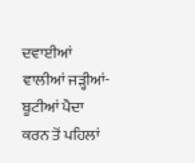ਦਵਾਈਆਂ ਵਾਲੀਆਂ ਜੜ੍ਹੀਆਂ-ਬੂਟੀਆਂ ਪੈਦਾ ਕਰਨ ਤੋਂ ਪਹਿਲਾਂ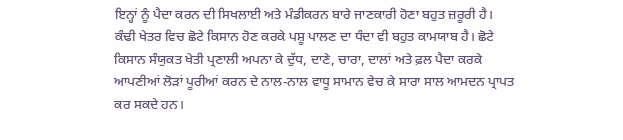ਇਨ੍ਹਾਂ ਨੂੰ ਪੈਦਾ ਕਰਨ ਦੀ ਸਿਖਲਾਈ ਅਤੇ ਮੰਡੀਕਰਨ ਬਾਰੇ ਜਾਣਕਾਰੀ ਹੋਣਾ ਬਹੁਤ ਜ਼ਰੂਰੀ ਹੈ।
ਕੰਢੀ ਖੇਤਰ ਵਿਚ ਛੋਟੇ ਕਿਸਾਨ ਹੋਣ ਕਰਕੇ ਪਸ਼ੂ ਪਾਲਣ ਦਾ ਧੰਦਾ ਵੀ ਬਹੁਤ ਕਾਮਯਾਬ ਹੈ। ਛੋਟੇ ਕਿਸਾਨ ਸੰਯੁਕਤ ਖੇਤੀ ਪ੍ਰਣਾਲੀ ਅਪਨਾ ਕੇ ਦੁੱਧ, ਦਾਣੇ, ਚਾਰਾ, ਦਾਲਾਂ ਅਤੇ ਫ਼ਲ ਪੈਦਾ ਕਰਕੇ ਆਪਣੀਆਂ ਲੋੜਾਂ ਪੂਰੀਆਂ ਕਰਨ ਦੇ ਨਾਲ-ਨਾਲ ਵਾਧੂ ਸਾਮਾਨ ਵੇਚ ਕੇ ਸਾਰਾ ਸਾਲ ਆਮਦਨ ਪ੍ਰਾਪਤ ਕਰ ਸਕਦੇ ਹਨ।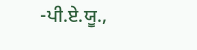-ਪੀ.ਏ.ਯੂ.,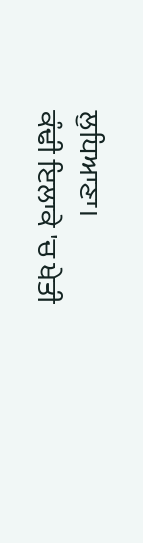ਲੁਧਿਆਣਾ।
ਕੰਢੀ ਇਲਾਕੇ 'ਚ ਖੇਤੀ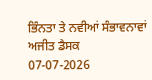ਭਿੰਨਤਾ ਤੇ ਨਵੀਆਂ ਸੰਭਾਵਨਾਵਾਂ
ਅਜੀਤ ਡੈਸਕ
07-07-2026